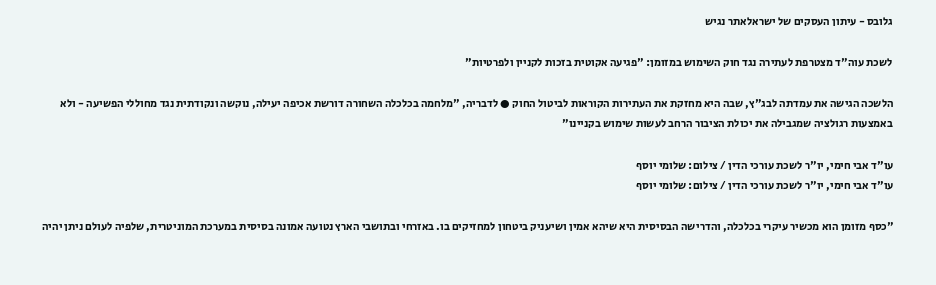גלובס - עיתון העסקים של ישראלאתר נגיש

לשכת עוה"ד מצטרפת לעתירה נגד חוק השימוש במזומן: "פגיעה אקוטית בזכות לקניין ולפרטיות"

הלשכה הגישה את עמדתה לבג"ץ, שבה היא מחזקת את העתירות הקוראות לביטול החוק ● לדבריה, "מלחמה בכלכלה השחורה דורשת אכיפה יעילה, נוקשה ונקודתית נגד מחוללי הפשיעה - ולא באמצעות רגולציה שמגבילה את יכולת הציבור הרחב לעשות שימוש בקניינו"

עו"ד אבי חימי, יו"ר לשכת עורכי הדין / צילום: שלומי יוסף
עו"ד אבי חימי, יו"ר לשכת עורכי הדין / צילום: שלומי יוסף

"כסף מזומן הוא מכשיר עיקרי בכלכלה, והדרישה הבסיסית היא שיהא אמין ושיעניק ביטחון למחזיקים בו. באזרחי ובתושבי הארץ נטועה אמונה בסיסית במערכת המוניטרית, שלפיה לעולם ניתן יהיה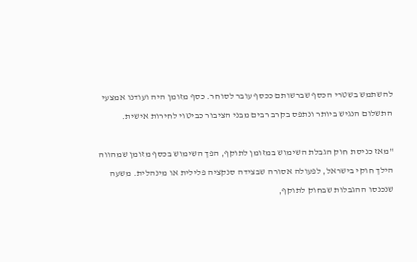להשתמש בשטרי הכסף שברשותם ככסף עובר לסוחר. כסף מזומן היה ועודנו אמצעי התשלום הנגיש ביותר ונתפס בקרב רבים מבני הציבור כביטוי לחירות אישית.

"מאז כניסת חוק הגבלת השימוש במזומן לתוקף, הפך השימוש בכסף מזומן שמהווה הילך חוקי בישראל, לפעולה אסורה שבצידה סנקציה פלילית או מינהלית. משעה שנכנסו ההגבלות שבחוק לתוקף,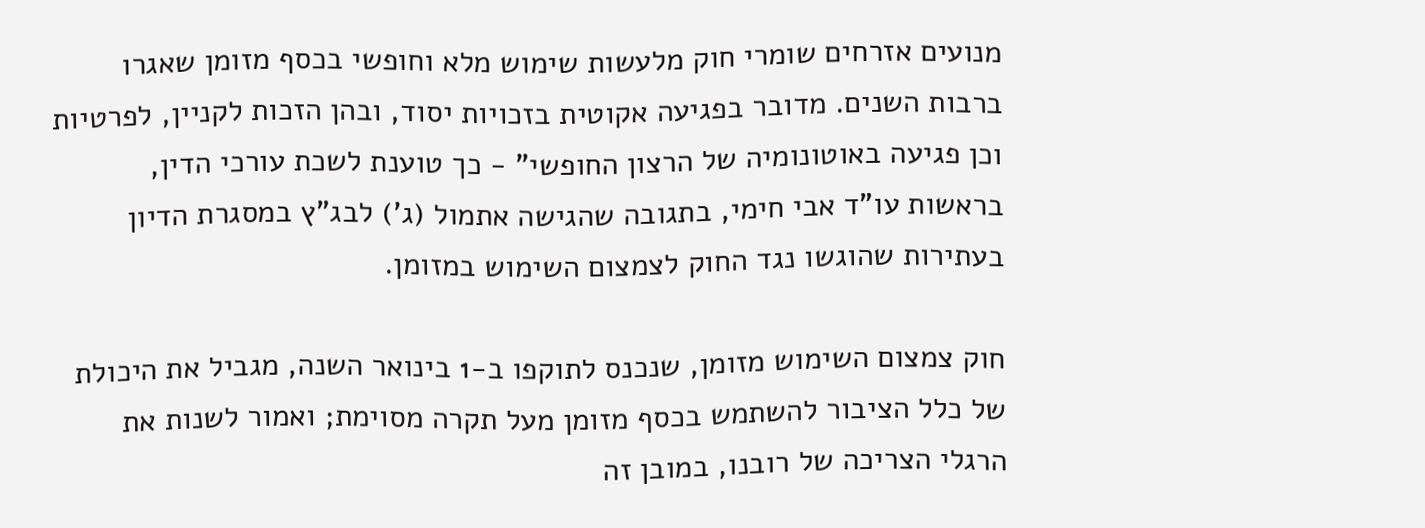מנועים אזרחים שומרי חוק מלעשות שימוש מלא וחופשי בכסף מזומן שאגרו ברבות השנים. מדובר בפגיעה אקוטית בזכויות יסוד, ובהן הזכות לקניין, לפרטיות וכן פגיעה באוטונומיה של הרצון החופשי" - כך טוענת לשכת עורכי הדין, בראשות עו"ד אבי חימי, בתגובה שהגישה אתמול (ג') לבג"ץ במסגרת הדיון בעתירות שהוגשו נגד החוק לצמצום השימוש במזומן.

חוק צמצום השימוש מזומן, שנכנס לתוקפו ב-1 בינואר השנה, מגביל את היכולת של כלל הציבור להשתמש בכסף מזומן מעל תקרה מסוימת; ואמור לשנות את הרגלי הצריכה של רובנו, במובן זה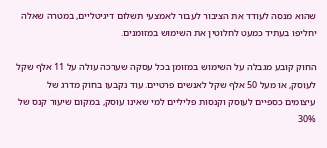שהוא מנסה לעודד את הציבור לעבור לאמצעי תשלום דיגיטליים, במטרה שאלה יחליפו בעתיד כמעט לחלוטין את השימוש במזומנים.

החוק קובע מגבלה על השימוש במזומן בכל עסקה שערכה עולה על 11 אלף שקל לעוסק, או מעל 50 אלף שקל לאנשים פרטיים. עוד נקבעו בחוק מדרג של עיצומים כספיים לעוסק וקנסות פליליים למי שאינו עוסק, במקום שיעור קנס של 30%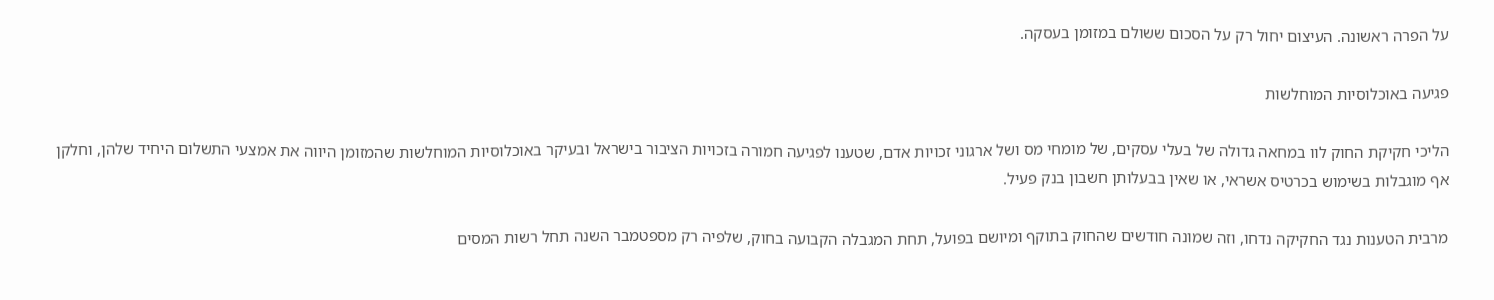על הפרה ראשונה. העיצום יחול רק על הסכום ששולם במזומן בעסקה.

פגיעה באוכלוסיות המוחלשות

הליכי חקיקת החוק לוו במחאה גדולה של בעלי עסקים, של מומחי מס ושל ארגוני זכויות אדם, שטענו לפגיעה חמורה בזכויות הציבור בישראל ובעיקר באוכלוסיות המוחלשות שהמזומן היווה את אמצעי התשלום היחיד שלהן, וחלקן אף מוגבלות בשימוש בכרטיס אשראי, או שאין בבעלותן חשבון בנק פעיל.

מרבית הטענות נגד החקיקה נדחו, וזה שמונה חודשים שהחוק בתוקף ומיושם בפועל, תחת המגבלה הקבועה בחוק, שלפיה רק מספטמבר השנה תחל רשות המסים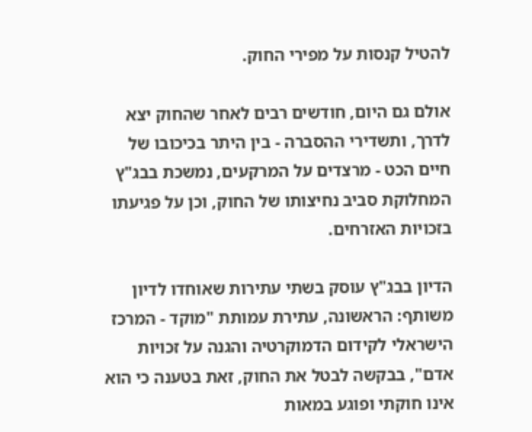להטיל קנסות על מפירי החוק.

אולם גם היום, חודשים רבים לאחר שהחוק יצא לדרך, ותשדירי ההסברה - בין היתר בכיכובו של חיים הכט - מרצדים על המרקעים, נמשכת בבג"ץ המחלוקת סביב נחיצותו של החוק, וכן על פגיעתו בזכויות האזרחים.

הדיון בבג"ץ עוסק בשתי עתירות שאוחדו לדיון משותף: הראשונה, עתירת עמותת "מוקד - המרכז הישראלי לקידום הדמוקרטיה והגנה על זכויות אדם", בבקשה לבטל את החוק, זאת בטענה כי הוא אינו חוקתי ופוגע במאות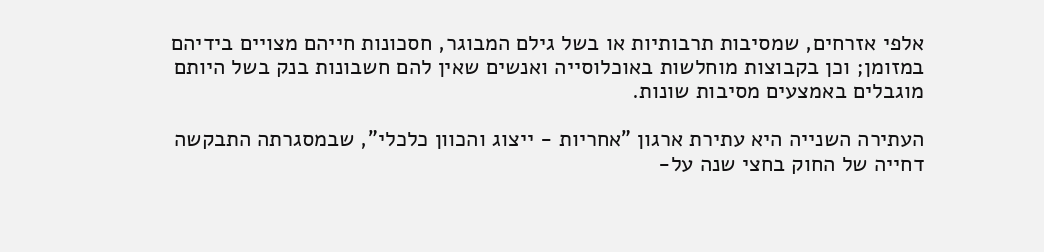אלפי אזרחים, שמסיבות תרבותיות או בשל גילם המבוגר, חסכונות חייהם מצויים בידיהם במזומן; וכן בקבוצות מוחלשות באוכלוסייה ואנשים שאין להם חשבונות בנק בשל היותם מוגבלים באמצעים מסיבות שונות.

העתירה השנייה היא עתירת ארגון "אחריות - ייצוג והכוון כלכלי", שבמסגרתה התבקשה דחייה של החוק בחצי שנה על-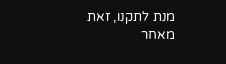מנת לתקנו, זאת מאחר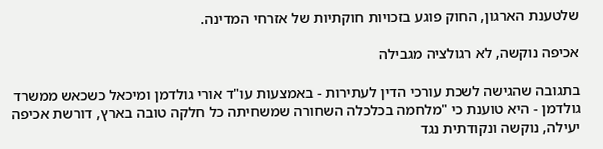שלטענת הארגון, החוק פוגע בזכויות חוקתיות של אזרחי המדינה.

אכיפה נוקשה, לא רגולציה מגבילה

בתגובה שהגישה לשכת עורכי הדין לעתירות - באמצעות עו"ד אורי גולדמן ומיכאל כשכאש ממשרד גולדמן - היא טוענת כי "מלחמה בכלכלה השחורה שמשחיתה כל חלקה טובה בארץ, דורשת אכיפה יעילה, נוקשה ונקודתית נגד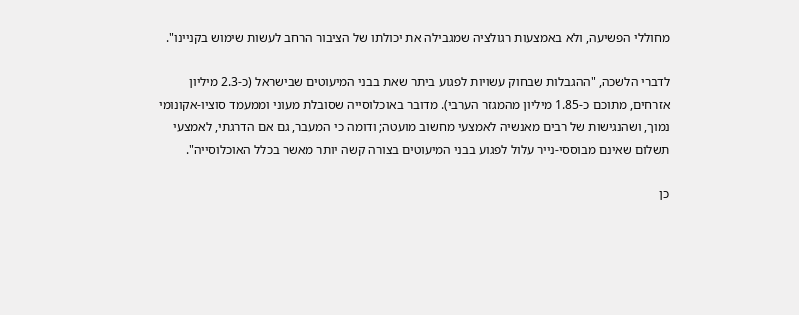מחוללי הפשיעה, ולא באמצעות רגולציה שמגבילה את יכולתו של הציבור הרחב לעשות שימוש בקניינו".

לדברי הלשכה, "ההגבלות שבחוק עשויות לפגוע ביתר שאת בבני המיעוטים שבישראל (כ-2.3 מיליון אזרחים, מתוכם כ-1.85 מיליון מהמגזר הערבי). מדובר באוכלוסייה שסובלת מעוני וממעמד סוציו-אקונומי נמוך, ושהנגישות של רבים מאנשיה לאמצעי מחשוב מועטה; ודומה כי המעבר, גם אם הדרגתי, לאמצעי תשלום שאינם מבוססי-נייר עלול לפגוע בבני המיעוטים בצורה קשה יותר מאשר בכלל האוכלוסייה".

כן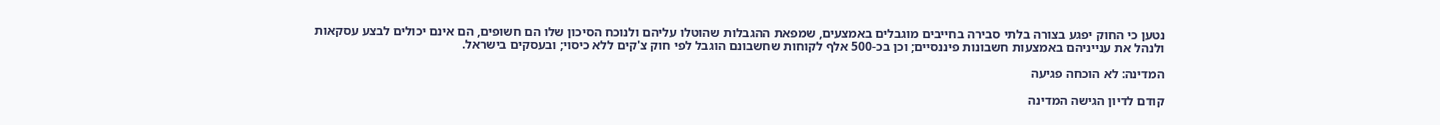נטען כי החוק יפגע בצורה בלתי סבירה בחייבים מוגבלים באמצעים, שמפאת ההגבלות שהוטלו עליהם ולנוכח הסיכון שלו הם חשופים, הם אינם יכולים לבצע עסקאות ולנהל את ענייניהם באמצעות חשבונות פיננסיים; וכן בכ-500 אלף לקוחות שחשבונם הוגבל לפי חוק צ'קים ללא כיסוי; ובעסקים בישראל.

המדינה: לא הוכחה פגיעה

קודם לדיון הגישה המדינה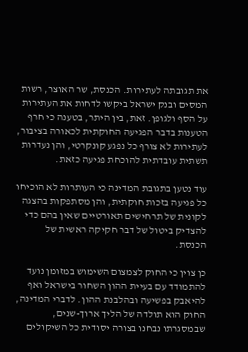את תגובתה לעתירות. הכנסת, שר האוצר, רשות המסים ובנק ישראל ביקשו לדחות את העתירות על הסף ולגופן. זאת, בין היתר, בטענה כי חרף הטענות בדבר הפגיעה החוקתית לכאורה בציבור, לעתירות לא צורף כל נפגע קונקרטי, והן נעדרות תשתית עובדתית להוכחת פגיעה כזאת.

עוד נטען בתגובת המדינה כי העותרות לא הוכיחו כל פגיעה בזכות חוקתית, והן מסתפקות בהצגה לקונית של תרחישים תאורטיים שאין בהם כדי להצדיק ביטול של דבר חקיקה ראשית של הכנסת.

כן צוין כי החוק לצמצום השימוש במזומן נועד להתמודד עם בעיית ההון השחור בישראל ואף להיאבק בפשיעה ובהלבנת ההון. לדברי המדינה, החוק הוא תולדה של הליך ארוך-שנים, שבמסגרתו נבחנו בצורה יסודית כל השיקולים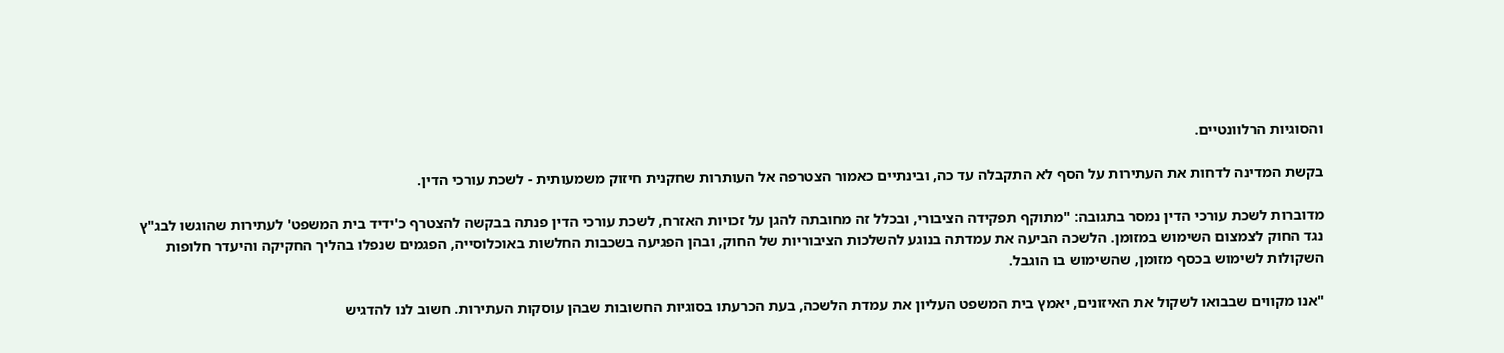והסוגיות הרלוונטיים.

בקשת המדינה לדחות את העתירות על הסף לא התקבלה עד כה, ובינתיים כאמור הצטרפה אל העותרות שחקנית חיזוק משמעותית - לשכת עורכי הדין.

מדוברות לשכת עורכי הדין נמסר בתגובה: "מתוקף תפקידה הציבורי, ובכלל זה מחובתה להגן על זכויות האזרח, לשכת עורכי הדין פנתה בבקשה להצטרף כ'ידיד בית המשפט' לעתירות שהוגשו לבג"ץ נגד החוק לצמצום השימוש במזומן. הלשכה הביעה את עמדתה בנוגע להשלכות הציבוריות של החוק, ובהן הפגיעה בשכבות החלשות באוכלוסייה, הפגמים שנפלו בהליך החקיקה והיעדר חלופות השקולות לשימוש בכסף מזומן, שהשימוש בו הוגבל.

"אנו מקווים שבבואו לשקול את האיזונים, יאמץ בית המשפט העליון את עמדת הלשכה, בעת הכרעתו בסוגיות החשובות שבהן עוסקות העתירות. חשוב לנו להדגיש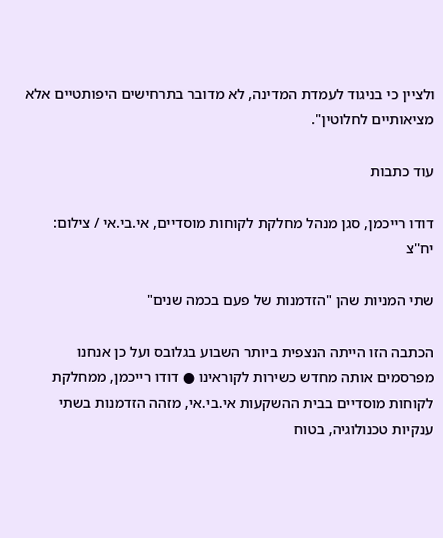ולציין כי בניגוד לעמדת המדינה, לא מדובר בתרחישים היפותטיים אלא מציאותיים לחלוטין".

עוד כתבות

דודו רייכמן, סגן מנהל מחלקת לקוחות מוסדיים, אי.בי.אי / צילום: יח''צ

שתי המניות שהן "הזדמנות של פעם בכמה שנים"

הכתבה הזו הייתה הנצפית ביותר השבוע בגלובס ועל כן אנחנו מפרסמים אותה מחדש כשירות לקוראינו ● דודו רייכמן, ממחלקת לקוחות מוסדיים בבית ההשקעות אי.בי.אי, מזהה הזדמנות בשתי ענקיות טכנולוגיה, בטוח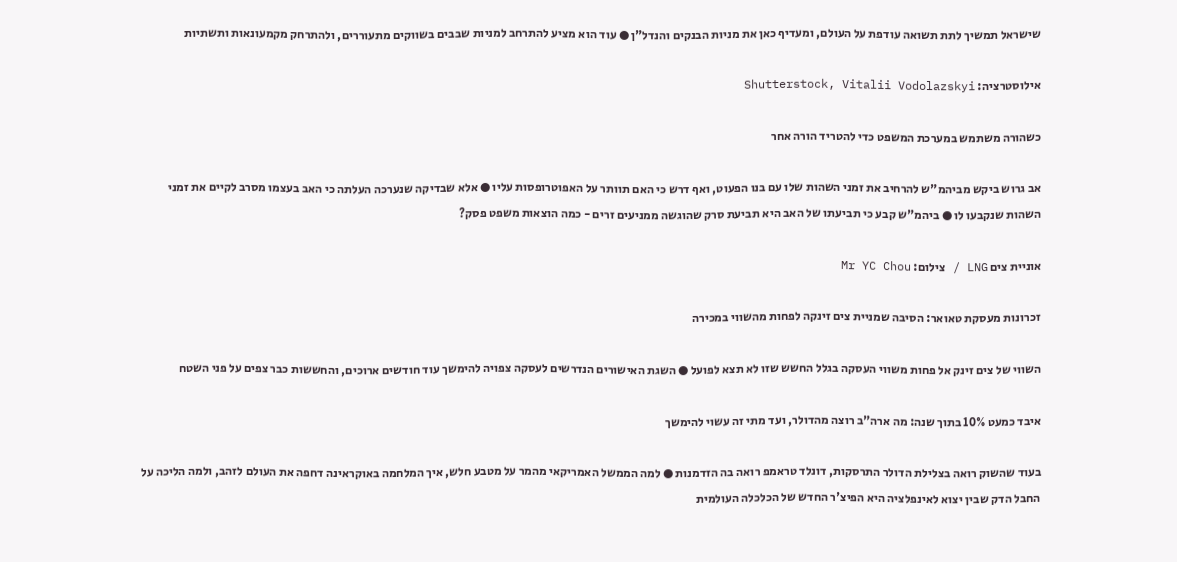שישראל תמשיך לתת תשואה עודפת על העולם, ומעדיף כאן את מניות הבנקים והנדל"ן ● עוד הוא מציע להתרחב למניות שבבים בשווקים מתעוררים, ולהתרחק מקמעונאות ותשתיות

אילוסטרציה: Shutterstock, Vitalii Vodolazskyi

כשהורה משתמש במערכת המשפט כדי להטריד הורה אחר

אב גרוש ביקש מביהמ"ש להרחיב את זמני השהות שלו עם בנו הפעוט, ואף דרש כי האם תוותר על האפוטרופסות עליו ● אלא שבדיקה שנערכה העלתה כי האב בעצמו מסרב לקיים את זמני השהות שנקבעו לו ● ביהמ"ש קבע כי תביעתו של האב היא תביעת סרק שהוגשה ממניעים זרים - כמה הוצאות משפט פסק?

אוניית צים LNG / צילום: Mr YC Chou

זכרונות מעסקת טאואר: הסיבה שמניית צים זינקה לפחות מהשווי במכירה

השווי של צים זינק אל פחות משווי העסקה בגלל החשש שזו לא תצא לפועל ● השגת האישורים הנדרשים לעסקה צפויה להימשך עוד חודשים ארוכים, והחששות כבר צפים על פני השטח

איבד כמעט 10% בתוך שנה: מה ארה"ב רוצה מהדולר, ועד מתי זה עשוי להימשך

בעוד שהשוק רואה בצלילת הדולר התרסקות, דונלד טראמפ רואה בה הזדמנות ● למה הממשל האמריקאי מהמר על מטבע חלש, איך המלחמה באוקראינה דחפה את העולם לזהב, ולמה הליכה על החבל הדק שבין יצוא לאינפלציה היא הפיצ'ר החדש של הכלכלה העולמית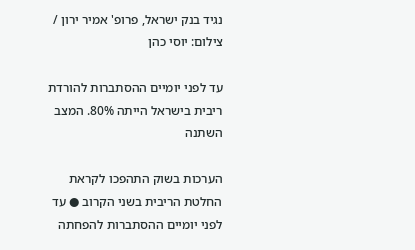נגיד בנק ישראל, פרופ' אמיר ירון / צילום: יוסי כהן

עד לפני יומיים ההסתברות להורדת ריבית בישראל הייתה 80%. המצב השתנה

הערכות בשוק התהפכו לקראת החלטת הריבית בשני הקרוב ● עד לפני יומיים ההסתברות להפחתה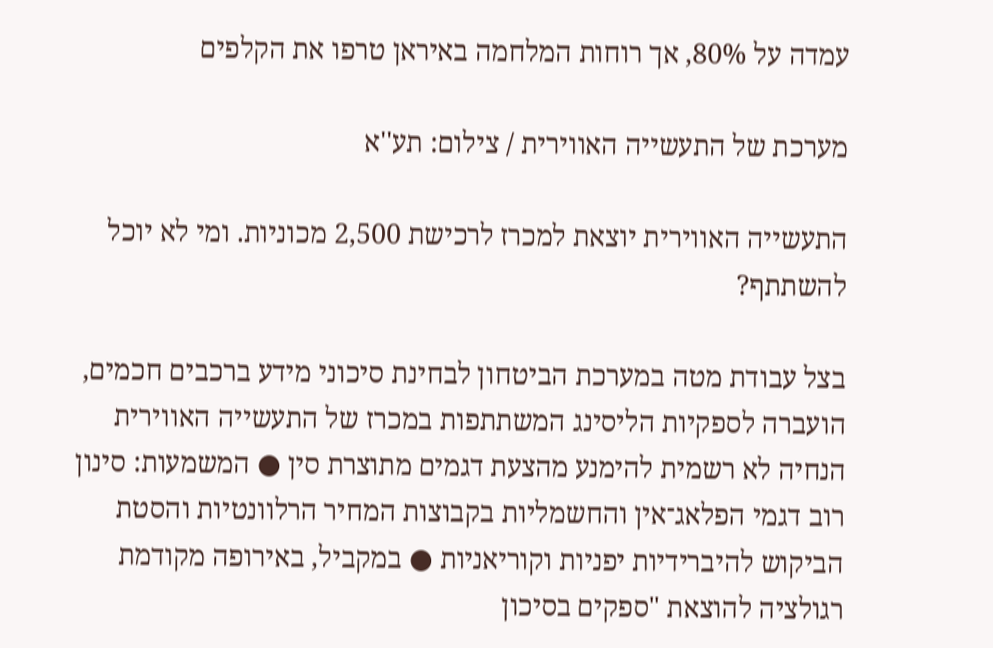עמדה על 80%, אך רוחות המלחמה באיראן טרפו את הקלפים

מערכת של התעשייה האווירית / צילום: תע''א

התעשייה האווירית יוצאת למכרז לרכישת 2,500 מכוניות. ומי לא יוכל להשתתף?

בצל עבודת מטה במערכת הביטחון לבחינת סיכוני מידע ברכבים חכמים, הועברה לספקיות הליסינג המשתתפות במכרז של התעשייה האווירית הנחיה לא רשמית להימנע מהצעת דגמים מתוצרת סין ● המשמעות: סינון רוב דגמי הפלאג־אין והחשמליות בקבוצות המחיר הרלוונטיות והסטת הביקוש להיברידיות יפניות וקוריאניות ● במקביל, באירופה מקודמת רגולציה להוצאת "ספקים בסיכון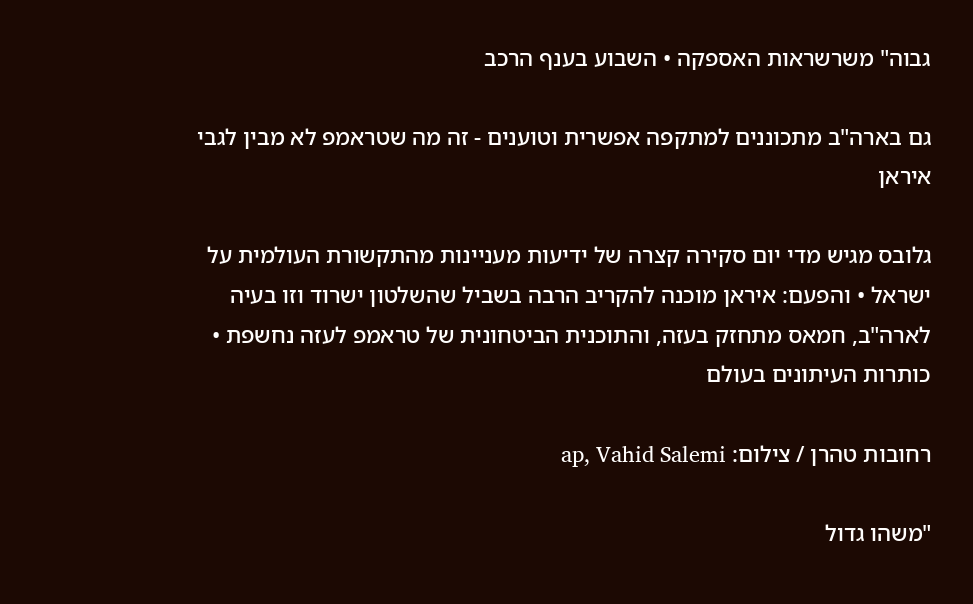גבוה" משרשראות האספקה • השבוע בענף הרכב

גם בארה"ב מתכוננים למתקפה אפשרית וטוענים - זה מה שטראמפ לא מבין לגבי איראן

גלובס מגיש מדי יום סקירה קצרה של ידיעות מעניינות מהתקשורת העולמית על ישראל • והפעם: איראן מוכנה להקריב הרבה בשביל שהשלטון ישרוד וזו בעיה לארה"ב, חמאס מתחזק בעזה, והתוכנית הביטחונית של טראמפ לעזה נחשפת • כותרות העיתונים בעולם

רחובות טהרן / צילום: ap, Vahid Salemi

"משהו גדול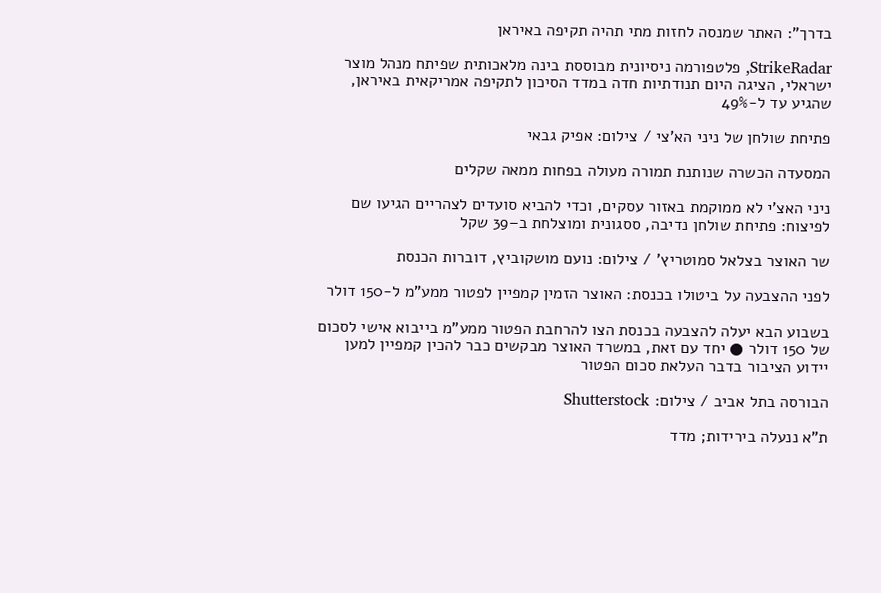בדרך": האתר שמנסה לחזות מתי תהיה תקיפה באיראן

StrikeRadar, פלטפורמה ניסיונית מבוססת בינה מלאכותית שפיתח מנהל מוצר ישראלי, הציגה היום תנודתיות חדה במדד הסיכון לתקיפה אמריקאית באיראן, שהגיע עד ל-49%

פתיחת שולחן של ניני הא'צי / צילום: אפיק גבאי

המסעדה הכשרה שנותנת תמורה מעולה בפחות ממאה שקלים

ניני האצ'י לא ממוקמת באזור עסקים, וכדי להביא סועדים לצהריים הגיעו שם לפיצוח: פתיחת שולחן נדיבה, ססגונית ומוצלחת ב–39 שקל

שר האוצר בצלאל סמוטריץ' / צילום: נועם מושקוביץ, דוברות הכנסת

לפני ההצבעה על ביטולו בכנסת: האוצר הזמין קמפיין לפטור ממע"מ ל-150 דולר

בשבוע הבא יעלה להצבעה בכנסת הצו להרחבת הפטור ממע"מ בייבוא אישי לסכום של 150 דולר ● יחד עם זאת, במשרד האוצר מבקשים כבר להכין קמפיין למען יידוע הציבור בדבר העלאת סכום הפטור

הבורסה בתל אביב / צילום: Shutterstock

ת"א ננעלה בירידות; מדד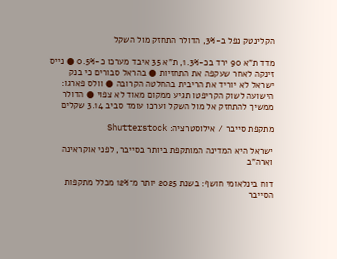הקלינטק נפל ב-3%, הדולר התחזק מול השקל

מדד ת"א 90 ירד בכ-1.3%, ת"א 35 איבד מערכו כ-0.5% ● נייס זינקה לאחר שעקפה את התחזיות ● בהראל סבורים כי בנק ישראל לא יוריד את הריבית בהחלטה הקרובה ● וולס פארגו: הישועה לשוק הקריפטו תגיע ממקום מאוד לא צפוי ● הדולר ממשיך להתחזק אל מול השקל וערכו עומד סביב 3.14 שקלים

מתקפת סייבר / אילוסטרציה: Shutterstock

ישראל היא המדינה המותקפת ביותר בסייבר, לפני אוקראינה וארה"ב

דוח בינלאומי חושף: בשנת 2025 יותר מ־12% מכלל מתקפות הסייבר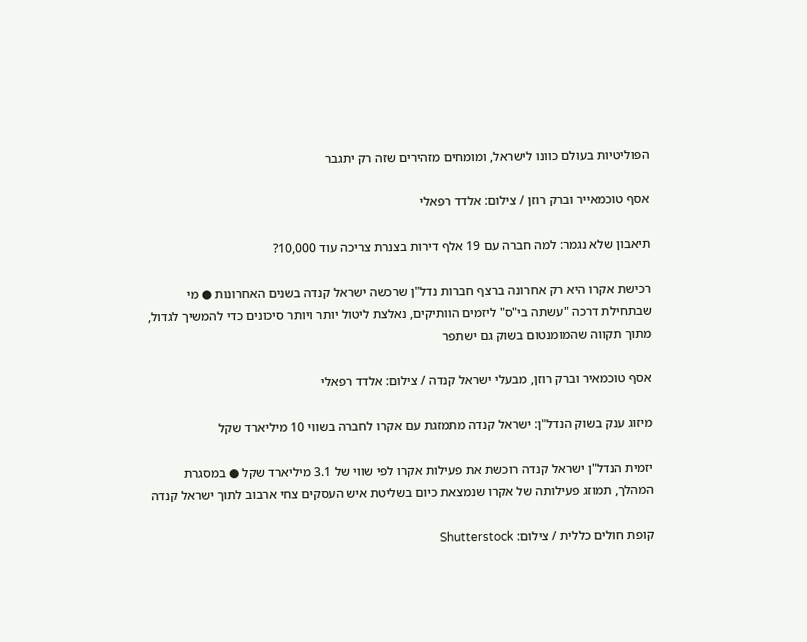הפוליטיות בעולם כוונו לישראל, ומומחים מזהירים שזה רק יתגבר

אסף טוכמאייר וברק רוזן / צילום: אלדד רפאלי

תיאבון שלא נגמר: למה חברה עם 19 אלף דירות בצנרת צריכה עוד 10,000?

רכישת אקרו היא רק אחרונה ברצף חברות נדל"ן שרכשה ישראל קנדה בשנים האחרונות ● מי שבתחילת דרכה "עשתה בי"ס" ליזמים הוותיקים, נאלצת ליטול יותר ויותר סיכונים כדי להמשיך לגדול, מתוך תקווה שהמומנטום בשוק גם ישתפר

אסף טוכמאיר וברק רוזן, מבעלי ישראל קנדה / צילום: אלדד רפאלי

מיזוג ענק בשוק הנדל"ן: ישראל קנדה מתמזגת עם אקרו לחברה בשווי 10 מיליארד שקל

יזמית הנדל"ן ישראל קנדה רוכשת את פעילות אקרו לפי שווי של 3.1 מיליארד שקל ● במסגרת המהלך, תמוזג פעילותה של אקרו שנמצאת כיום בשליטת איש העסקים צחי ארבוב לתוך ישראל קנדה

קופת חולים כללית / צילום: Shutterstock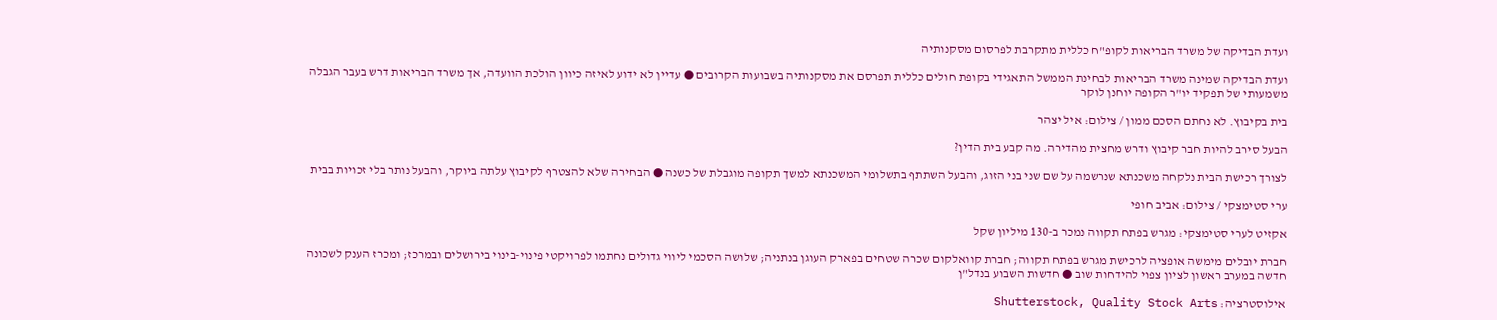ועדת הבדיקה של משרד הבריאות לקופ"ח כללית מתקרבת לפרסום מסקנותיה

ועדת הבדיקה שמינה משרד הבריאות לבחינת הממשל התאגידי בקופת חולים כללית תפרסם את מסקנותיה בשבועות הקרובים ● עדיין לא ידוע לאיזה כיוון הולכת הוועדה, אך משרד הבריאות דרש בעבר הגבלה משמעותי של תפקיד יו"ר הקופה יוחנן לוקר

בית בקיבוץ. לא נחתם הסכם ממון / צילום: איל יצהר

הבעל סירב להיות חבר קיבוץ ודרש מחצית מהדירה. מה קבע בית הדין?

לצורך רכישת הבית נלקחה משכנתא שנרשמה על שם שני בני הזוג, והבעל השתתף בתשלומי המשכנתא למשך תקופה מוגבלת של כשנה ● הבחירה שלא להצטרף לקיבוץ עלתה ביוקר, והבעל נותר בלי זכויות בבית

ערי סטימצקי / צילום: אביב חופי

אקזיט לערי סטימצקי: מגרש בפתח תקווה נמכר ב-130 מיליון שקל

חברת יובלים מימשה אופציה לרכישת מגרש בפתח תקווה; חברת קוואלקום שכרה שטחים בפארק העוגן בנתניה; שלושה הסכמי ליווי גדולים נחתמו לפרויקטי פינוי-בינוי בירושלים ובמרכז; ומכרז הענק לשכונה חדשה במערב ראשון לציון צפוי להידחות שוב ● חדשות השבוע בנדל"ן

אילוסטרציה: Shutterstock, Quality Stock Arts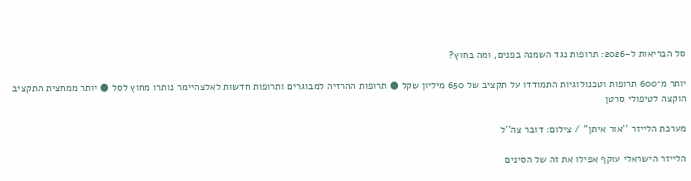סל הבריאות ל-2026: תרופות נגד השמנה בפנים, ומה בחוץ?

יותר מ־600 תרופות וטכנולוגיות התמודדו על תקציב של 650 מיליון שקל ● תרופות ההרזיה למבוגרים ותרופות חדשות לאלצהיימר נותרו מחוץ לסל ● יותר ממחצית התקציב הוקצה לטיפולי סרטן

מערכת הלייזר ''אור איתן'' / צילום: דובר צה''ל

הלייזר הישראלי עוקף אפילו את זה של הסינים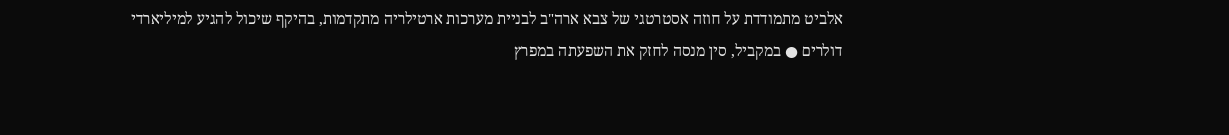אלביט מתמודדת על חוזה אסטרטגי של צבא ארה"ב לבניית מערכות ארטילריה מתקדמות, בהיקף שיכול להגיע למיליארדי דולרים ● במקביל, סין מנסה לחזק את השפעתה במפרץ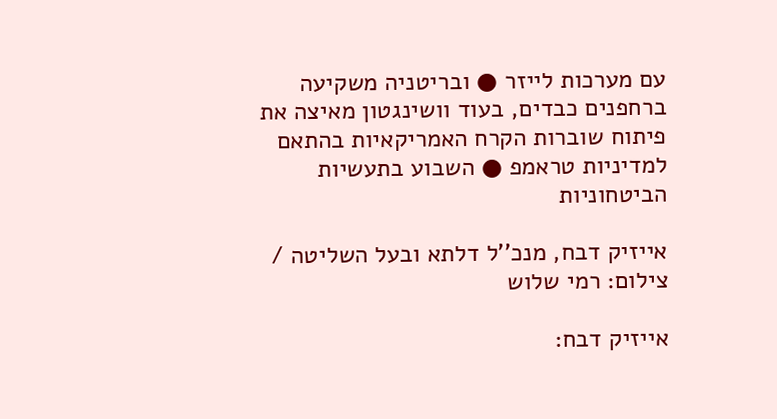עם מערכות לייזר ● ובריטניה משקיעה ברחפנים כבדים, בעוד וושינגטון מאיצה את פיתוח שוברות הקרח האמריקאיות בהתאם למדיניות טראמפ ● השבוע בתעשיות הביטחוניות

אייזיק דבח, מנכ''ל דלתא ובעל השליטה / צילום: רמי שלוש

אייזיק דבח: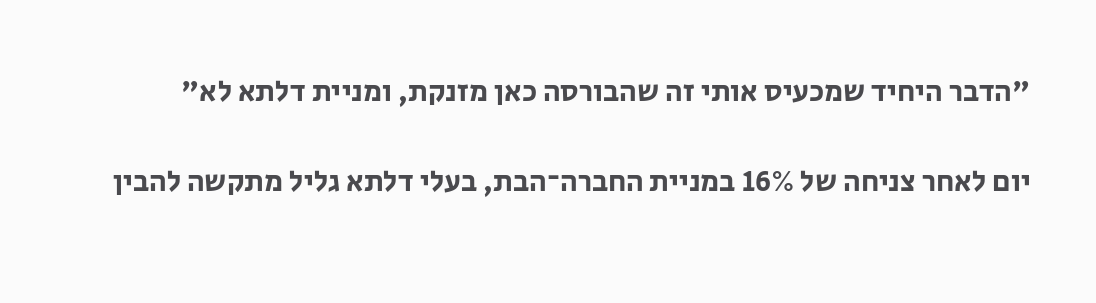"הדבר היחיד שמכעיס אותי זה שהבורסה כאן מזנקת, ומניית דלתא לא"

יום לאחר צניחה של 16% במניית החברה־הבת, בעלי דלתא גליל מתקשה להבין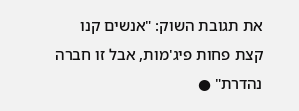את תגובת השוק: "אנשים קנו קצת פחות פיג'מות, אבל זו חברה נהדרת" ●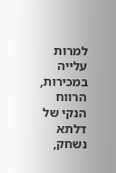למרות עלייה במכירות, הרווח הנקי של דלתא נשחק,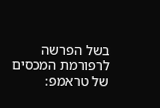בשל הפרשה לרפורמת המכסים של טראמפ: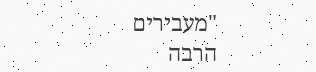"מעבירים הרבה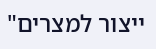ייצור למצרים"